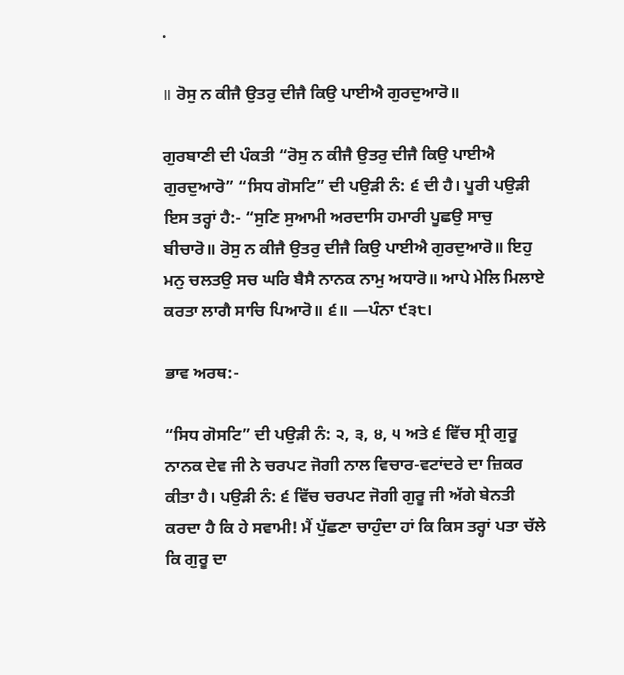.

॥ ਰੋਸੁ ਨ ਕੀਜੈ ਉਤਰੁ ਦੀਜੈ ਕਿਉ ਪਾਈਐ ਗੁਰਦੁਆਰੋ॥

ਗੁਰਬਾਣੀ ਦੀ ਪੰਕਤੀ “ਰੋਸੁ ਨ ਕੀਜੈ ਉਤਰੁ ਦੀਜੈ ਕਿਉ ਪਾਈਐ ਗੁਰਦੁਆਰੋ” “ਸਿਧ ਗੋਸਟਿ” ਦੀ ਪਉੜੀ ਨੰ: ੬ ਦੀ ਹੈ। ਪੂਰੀ ਪਉੜੀ ਇਸ ਤਰ੍ਹਾਂ ਹੈ:- “ਸੁਣਿ ਸੁਆਮੀ ਅਰਦਾਸਿ ਹਮਾਰੀ ਪੂਛਉ ਸਾਚੁ ਬੀਚਾਰੋ॥ ਰੋਸੁ ਨ ਕੀਜੈ ਉਤਰੁ ਦੀਜੈ ਕਿਉ ਪਾਈਐ ਗੁਰਦੁਆਰੋ॥ ਇਹੁ ਮਨੁ ਚਲਤਉ ਸਚ ਘਰਿ ਬੈਸੈ ਨਾਨਕ ਨਾਮੁ ਅਧਾਰੋ॥ ਆਪੇ ਮੇਲਿ ਮਿਲਾਏ ਕਰਤਾ ਲਾਗੈ ਸਾਚਿ ਪਿਆਰੋ॥ ੬॥ —ਪੰਨਾ ੯੩੮।

ਭਾਵ ਅਰਥ:-

“ਸਿਧ ਗੋਸਟਿ” ਦੀ ਪਉੜੀ ਨੰ: ੨, ੩, ੪, ੫ ਅਤੇ ੬ ਵਿੱਚ ਸ੍ਰੀ ਗੁਰੂ ਨਾਨਕ ਦੇਵ ਜੀ ਨੇ ਚਰਪਟ ਜੋਗੀ ਨਾਲ ਵਿਚਾਰ-ਵਟਾਂਦਰੇ ਦਾ ਜ਼ਿਕਰ ਕੀਤਾ ਹੈ। ਪਉੜੀ ਨੰ: ੬ ਵਿੱਚ ਚਰਪਟ ਜੋਗੀ ਗੁਰੂ ਜੀ ਅੱਗੇ ਬੇਨਤੀ ਕਰਦਾ ਹੈ ਕਿ ਹੇ ਸਵਾਮੀ! ਮੈਂ ਪੁੱਛਣਾ ਚਾਹੁੰਦਾ ਹਾਂ ਕਿ ਕਿਸ ਤਰ੍ਹਾਂ ਪਤਾ ਚੱਲੇ ਕਿ ਗੁਰੂ ਦਾ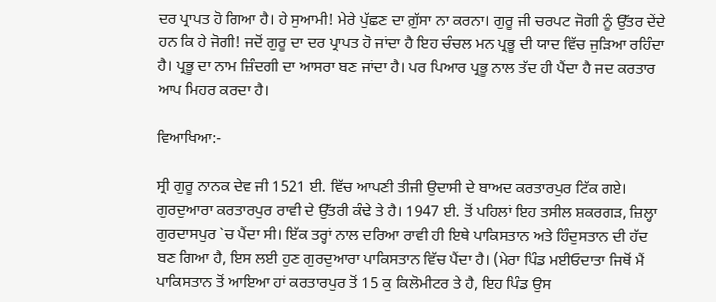ਦਰ ਪ੍ਰਾਪਤ ਹੋ ਗਿਆ ਹੈ। ਹੇ ਸੁਆਮੀ! ਮੇਰੇ ਪੁੱਛਣ ਦਾ ਗ਼ੁੱਸਾ ਨਾ ਕਰਨਾ। ਗੁਰੂ ਜੀ ਚਰਪਟ ਜੋਗੀ ਨੂੰ ਉੱਤਰ ਦੇਂਦੇ ਹਨ ਕਿ ਹੇ ਜੋਗੀ! ਜਦੋਂ ਗੁਰੂ ਦਾ ਦਰ ਪ੍ਰਾਪਤ ਹੋ ਜਾਂਦਾ ਹੈ ਇਹ ਚੰਚਲ ਮਨ ਪ੍ਰਭੂ ਦੀ ਯਾਦ ਵਿੱਚ ਜੁੜਿਆ ਰਹਿੰਦਾ ਹੈ। ਪ੍ਰਭੂ ਦਾ ਨਾਮ ਜ਼ਿੰਦਗੀ ਦਾ ਆਸਰਾ ਬਣ ਜਾਂਦਾ ਹੈ। ਪਰ ਪਿਆਰ ਪ੍ਰਭੂ ਨਾਲ ਤੱਦ ਹੀ ਪੈਂਦਾ ਹੈ ਜਦ ਕਰਤਾਰ ਆਪ ਮਿਹਰ ਕਰਦਾ ਹੈ।

ਵਿਆਖਿਆ:-

ਸ੍ਰੀ ਗੁਰੂ ਨਾਨਕ ਦੇਵ ਜੀ 1521 ਈ. ਵਿੱਚ ਆਪਣੀ ਤੀਜੀ ਉਦਾਸੀ ਦੇ ਬਾਅਦ ਕਰਤਾਰਪੁਰ ਟਿੱਕ ਗਏ। ਗੁਰਦੁਆਰਾ ਕਰਤਾਰਪੁਰ ਰਾਵੀ ਦੇ ਉੱਤਰੀ ਕੰਢੇ ਤੇ ਹੈ। 1947 ਈ. ਤੋਂ ਪਹਿਲਾਂ ਇਹ ਤਸੀਲ ਸ਼ਕਰਗੜ, ਜ਼ਿਲ੍ਹਾ ਗੁਰਦਾਸਪੁਰ `ਚ ਪੈਂਦਾ ਸੀ। ਇੱਕ ਤਰ੍ਹਾਂ ਨਾਲ ਦਰਿਆ ਰਾਵੀ ਹੀ ਇਥੇ ਪਾਕਿਸਤਾਨ ਅਤੇ ਹਿੰਦੁਸਤਾਨ ਦੀ ਹੱਦ ਬਣ ਗਿਆ ਹੈ, ਇਸ ਲਈ ਹੁਣ ਗੁਰਦੁਆਰਾ ਪਾਕਿਸਤਾਨ ਵਿੱਚ ਪੈਂਦਾ ਹੈ। (ਮੇਰਾ ਪਿੰਡ ਮਈਓਦਾਤਾ ਜਿਥੋਂ ਮੈਂ ਪਾਕਿਸਤਾਨ ਤੋਂ ਆਇਆ ਹਾਂ ਕਰਤਾਰਪੁਰ ਤੋਂ 15 ਕੁ ਕਿਲੋਮੀਟਰ ਤੇ ਹੈ, ਇਹ ਪਿੰਡ ਉਸ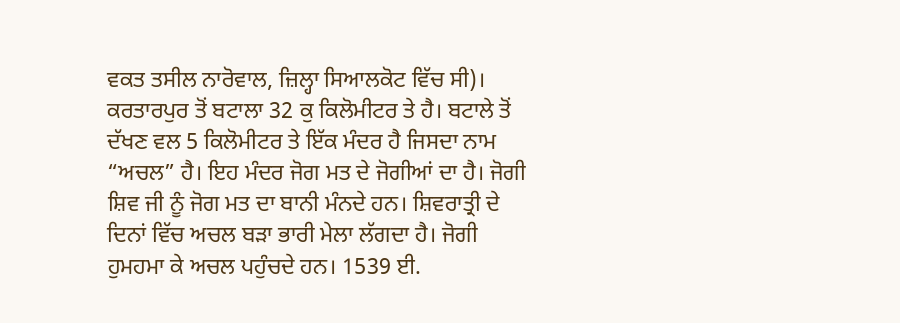ਵਕਤ ਤਸੀਲ ਨਾਰੋਵਾਲ, ਜ਼ਿਲ੍ਹਾ ਸਿਆਲਕੋਟ ਵਿੱਚ ਸੀ)। ਕਰਤਾਰਪੁਰ ਤੋਂ ਬਟਾਲਾ 32 ਕੁ ਕਿਲੋਮੀਟਰ ਤੇ ਹੈ। ਬਟਾਲੇ ਤੋਂ ਦੱਖਣ ਵਲ 5 ਕਿਲੋਮੀਟਰ ਤੇ ਇੱਕ ਮੰਦਰ ਹੈ ਜਿਸਦਾ ਨਾਮ “ਅਚਲ” ਹੈ। ਇਹ ਮੰਦਰ ਜੋਗ ਮਤ ਦੇ ਜੋਗੀਆਂ ਦਾ ਹੈ। ਜੋਗੀ ਸ਼ਿਵ ਜੀ ਨੂੰ ਜੋਗ ਮਤ ਦਾ ਬਾਨੀ ਮੰਨਦੇ ਹਨ। ਸ਼ਿਵਰਾਤ੍ਰੀ ਦੇ ਦਿਨਾਂ ਵਿੱਚ ਅਚਲ ਬੜਾ ਭਾਰੀ ਮੇਲਾ ਲੱਗਦਾ ਹੈ। ਜੋਗੀ ਹੁਮਹਮਾ ਕੇ ਅਚਲ ਪਹੁੰਚਦੇ ਹਨ। 1539 ਈ.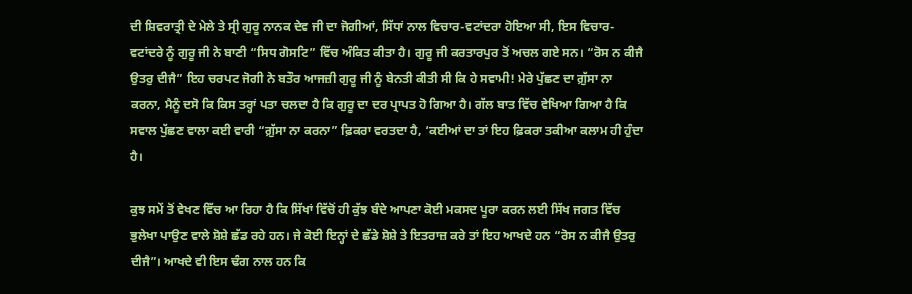ਦੀ ਸ਼ਿਵਰਾਤ੍ਰੀ ਦੇ ਮੇਲੇ ਤੇ ਸ੍ਰੀ ਗੁਰੂ ਨਾਨਕ ਦੇਵ ਜੀ ਦਾ ਜੋਗੀਆਂ, ਸਿੱਧਾਂ ਨਾਲ ਵਿਚਾਰ-ਵਟਾਂਦਰਾ ਹੋਇਆ ਸੀ, ਇਸ ਵਿਚਾਰ-ਵਟਾਂਦਰੇ ਨੂੰ ਗੁਰੂ ਜੀ ਨੇ ਬਾਣੀ “ਸਿਧ ਗੋਸਟਿ” ਵਿੱਚ ਅੰਕਿਤ ਕੀਤਾ ਹੈ। ਗੁਰੂ ਜੀ ਕਰਤਾਰਪੁਰ ਤੋਂ ਅਚਲ ਗਏ ਸਨ। “ਰੋਸ ਨ ਕੀਜੈ ਉਤਰੁ ਦੀਜੈ” ਇਹ ਚਰਪਟ ਜੋਗੀ ਨੇ ਬਤੌਰ ਆਜਜ਼ੀ ਗੁਰੂ ਜੀ ਨੂੰ ਬੇਨਤੀ ਕੀਤੀ ਸੀ ਕਿ ਹੇ ਸਵਾਮੀ! ਮੇਰੇ ਪੁੱਛਣ ਦਾ ਗ਼ੁੱਸਾ ਨਾ ਕਰਨਾ, ਮੈਨੂੰ ਦਸੋ ਕਿ ਕਿਸ ਤਰ੍ਹਾਂ ਪਤਾ ਚਲਦਾ ਹੈ ਕਿ ਗੁਰੂ ਦਾ ਦਰ ਪ੍ਰਾਪਤ ਹੋ ਗਿਆ ਹੈ। ਗੱਲ ਬਾਤ ਵਿੱਚ ਵੇਖਿਆ ਗਿਆ ਹੈ ਕਿ ਸਵਾਲ ਪੁੱਛਣ ਵਾਲਾ ਕਈ ਵਾਰੀ “ਗ਼ੁੱਸਾ ਨਾ ਕਰਨਾ” ਫ਼ਿਕਰਾ ਵਰਤਦਾ ਹੈ, ‘ਕਈਆਂ ਦਾ ਤਾਂ ਇਹ ਫ਼ਿਕਰਾ ਤਕੀਆ ਕਲਾਮ ਹੀ ਹੁੰਦਾ ਹੈ।

ਕੁਝ ਸਮੇਂ ਤੋਂ ਵੇਖਣ ਵਿੱਚ ਆ ਰਿਹਾ ਹੈ ਕਿ ਸਿੱਖਾਂ ਵਿੱਚੋਂ ਹੀ ਕੁੱਝ ਬੰਦੇ ਆਪਣਾ ਕੋਈ ਮਕਸਦ ਪੂਰਾ ਕਰਨ ਲਈ ਸਿੱਖ ਜਗਤ ਵਿੱਚ ਭੁਲੇਖਾ ਪਾਉਣ ਵਾਲੇ ਸ਼ੋਸ਼ੇ ਛੱਡ ਰਹੇ ਹਨ। ਜੇ ਕੋਈ ਇਨ੍ਹਾਂ ਦੇ ਛੱਡੇ ਸ਼ੋਸ਼ੇ ਤੇ ਇਤਰਾਜ਼ ਕਰੇ ਤਾਂ ਇਹ ਆਖਦੇ ਹਨ “ਰੋਸ ਨ ਕੀਜੈ ਉਤਰੁ ਦੀਜੈ”। ਆਖਦੇ ਵੀ ਇਸ ਢੰਗ ਨਾਲ ਹਨ ਕਿ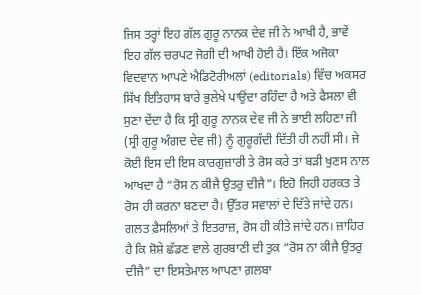ਜਿਸ ਤਰ੍ਹਾਂ ਇਹ ਗੱਲ ਗੁਰੂ ਨਾਨਕ ਦੇਵ ਜੀ ਨੇ ਆਖੀ ਹੈ, ਭਾਵੇਂ ਇਹ ਗੱਲ ਚਰਪਟ ਜੋਗੀ ਦੀ ਆਖੀ ਹੋਈ ਹੈ। ਇੱਕ ਅਜੋਕਾ ਵਿਦਵਾਨ ਆਪਣੇ ਐਡਿਟੋਰੀਅਲਾਂ (editorials) ਵਿੱਚ ਅਕਸਰ ਸਿੱਖ ਇਤਿਹਾਸ ਬਾਰੇ ਭੁਲੇਖੇ ਪਾਉਂਦਾ ਰਹਿੰਦਾ ਹੈ ਅਤੇ ਫੈਸਲਾ ਵੀ ਸੁਣਾ ਦੇਂਦਾ ਹੈ ਕਿ ਸ੍ਰੀ ਗੁਰੂ ਨਾਨਕ ਦੇਵ ਜੀ ਨੇ ਭਾਈ ਲਹਿਣਾ ਜੀ (ਸ੍ਰੀ ਗੁਰੂ ਅੰਗਦ ਦੇਵ ਜੀ) ਨੂੰ ਗੁਰੂਗੱਦੀ ਦਿੱਤੀ ਹੀ ਨਹੀਂ ਸੀ। ਜੇ ਕੋਈ ਇਸ ਦੀ ਇਸ ਕਾਰਗੁਜ਼ਾਰੀ ਤੇ ਰੋਸ ਕਰੇ ਤਾਂ ਬੜੀ ਖੁਣਸ ਨਾਲ ਆਖਦਾ ਹੈ “ਰੋਸ ਨ ਕੀਜੈ ਉਤਰੁ ਦੀਜੈ”। ਇਹੋ ਜਿਹੀ ਹਰਕਤ ਤੇ ਰੋਸ ਹੀ ਕਰਨਾ ਬਣਦਾ ਹੈ। ਉੱਤਰ ਸਵਾਲਾਂ ਦੇ ਦਿੱਤੇ ਜਾਂਦੇ ਹਨ। ਗਲਤ ਫ਼ੈਸਲਿਆਂ ਤੇ ਇਤਰਾਜ਼, ਰੋਸ ਹੀ ਕੀਤੇ ਜਾਂਦੇ ਹਨ। ਜ਼ਾਹਿਰ ਹੈ ਕਿ ਸ਼ੋਸ਼ੇ ਛੱਡਣ ਵਾਲੇ ਗੁਰਬਾਣੀ ਦੀ ਤੁਕ “ਰੋਸ ਨਾ ਕੀਜੈ ਉਤਰੁ ਦੀਜੈ” ਦਾ ਇਸਤੇਮਾਲ ਆਪਣਾ ਗ਼ਲਬਾ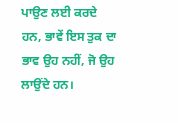ਪਾਉਣ ਲਈ ਕਰਦੇ ਹਨ, ਭਾਵੇਂ ਇਸ ਤੁਕ ਦਾ ਭਾਵ ਉਹ ਨਹੀਂ, ਜੋ ਉਹ ਲਾਉਂਦੇ ਹਨ।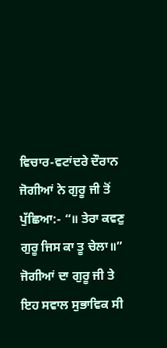ਵਿਚਾਰ-ਵਟਾਂਦਰੇ ਦੌਰਾਨ ਜੋਗੀਆਂ ਨੇ ਗੁਰੂ ਜੀ ਤੋਂ ਪੁੱਛਿਆ:- “॥ ਤੇਰਾ ਕਵਣੁ ਗੁਰੂ ਜਿਸ ਕਾ ਤੂ ਚੇਲਾ॥” ਜੋਗੀਆਂ ਦਾ ਗੁਰੂ ਜੀ ਤੇ ਇਹ ਸਵਾਲ ਸੁਭਾਵਿਕ ਸੀ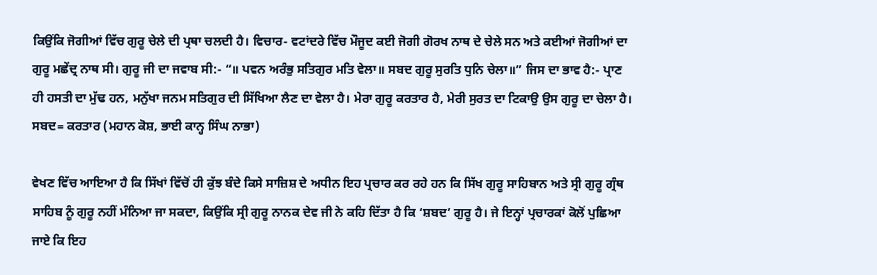ਕਿਉਂਕਿ ਜੋਗੀਆਂ ਵਿੱਚ ਗੁਰੂ ਚੇਲੇ ਦੀ ਪ੍ਰਥਾ ਚਲਦੀ ਹੈ। ਵਿਚਾਰ- ਵਟਾਂਦਰੇ ਵਿੱਚ ਮੌਜੂਦ ਕਈ ਜੋਗੀ ਗੋਰਖ ਨਾਥ ਦੇ ਚੇਲੇ ਸਨ ਅਤੇ ਕਈਆਂ ਜੋਗੀਆਂ ਦਾ ਗੁਰੂ ਮਛੇਂਦ੍ਰ ਨਾਥ ਸੀ। ਗੁਰੂ ਜੀ ਦਾ ਜਵਾਬ ਸੀ:- “॥ ਪਵਨ ਅਰੰਭੁ ਸਤਿਗੁਰ ਮਤਿ ਵੇਲਾ॥ ਸਬਦ ਗੁਰੂ ਸੁਰਤਿ ਧੁਨਿ ਚੇਲਾ॥” ਜਿਸ ਦਾ ਭਾਵ ਹੈ:- ਪ੍ਰਾਣ ਹੀ ਹਸਤੀ ਦਾ ਮੁੱਢ ਹਨ, ਮਨੁੱਖਾ ਜਨਮ ਸਤਿਗੁਰ ਦੀ ਸਿੱਖਿਆ ਲੈਣ ਦਾ ਵੇਲਾ ਹੈ। ਮੇਰਾ ਗੁਰੂ ਕਰਤਾਰ ਹੈ, ਮੇਰੀ ਸੁਰਤ ਦਾ ਟਿਕਾਉ ਉਸ ਗੁਰੂ ਦਾ ਚੇਲਾ ਹੈ। ਸਬਦ= ਕਰਤਾਰ (ਮਹਾਨ ਕੋਸ਼, ਭਾਈ ਕਾਨ੍ਹ ਸਿੰਘ ਨਾਭਾ)

ਵੇਖਣ ਵਿੱਚ ਆਇਆ ਹੈ ਕਿ ਸਿੱਖਾਂ ਵਿੱਚੋਂ ਹੀ ਕੁੱਝ ਬੰਦੇ ਕਿਸੇ ਸਾਜ਼ਿਸ਼ ਦੇ ਅਧੀਨ ਇਹ ਪ੍ਰਚਾਰ ਕਰ ਰਹੇ ਹਨ ਕਿ ਸਿੱਖ ਗੁਰੂ ਸਾਹਿਬਾਨ ਅਤੇ ਸ੍ਰੀ ਗੁਰੂ ਗ੍ਰੰਥ ਸਾਹਿਬ ਨੂੰ ਗੁਰੂ ਨਹੀਂ ਮੰਨਿਆ ਜਾ ਸਕਦਾ, ਕਿਉਂਕਿ ਸ੍ਰੀ ਗੁਰੂ ਨਾਨਕ ਦੇਵ ਜੀ ਨੇ ਕਹਿ ਦਿੱਤਾ ਹੈ ਕਿ ‘ਸ਼ਬਦ’ ਗੁਰੂ ਹੈ। ਜੇ ਇਨ੍ਹਾਂ ਪ੍ਰਚਾਰਕਾਂ ਕੋਲੋਂ ਪੁਛਿਆ ਜਾਏ ਕਿ ਇਹ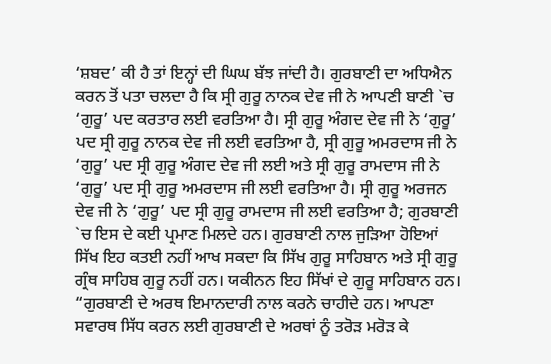‘ਸ਼ਬਦ’ ਕੀ ਹੈ ਤਾਂ ਇਨ੍ਹਾਂ ਦੀ ਘਿਘ ਬੱਝ ਜਾਂਦੀ ਹੈ। ਗੁਰਬਾਣੀ ਦਾ ਅਧਿਐਨ ਕਰਨ ਤੋਂ ਪਤਾ ਚਲਦਾ ਹੈ ਕਿ ਸ੍ਰੀ ਗੁਰੂ ਨਾਨਕ ਦੇਵ ਜੀ ਨੇ ਆਪਣੀ ਬਾਣੀ `ਚ ‘ਗੁਰੂ’ ਪਦ ਕਰਤਾਰ ਲਈ ਵਰਤਿਆ ਹੈ। ਸ੍ਰੀ ਗੁਰੂ ਅੰਗਦ ਦੇਵ ਜੀ ਨੇ ‘ਗੁਰੂ’ ਪਦ ਸ੍ਰੀ ਗੁਰੂ ਨਾਨਕ ਦੇਵ ਜੀ ਲਈ ਵਰਤਿਆ ਹੈ, ਸ੍ਰੀ ਗੁਰੂ ਅਮਰਦਾਸ ਜੀ ਨੇ ‘ਗੁਰੂ’ ਪਦ ਸ੍ਰੀ ਗੁਰੂ ਅੰਗਦ ਦੇਵ ਜੀ ਲਈ ਅਤੇ ਸ੍ਰੀ ਗੁਰੂ ਰਾਮਦਾਸ ਜੀ ਨੇ ‘ਗੁਰੂ’ ਪਦ ਸ੍ਰੀ ਗੁਰੂ ਅਮਰਦਾਸ ਜੀ ਲਈ ਵਰਤਿਆ ਹੈ। ਸ੍ਰੀ ਗੁਰੂ ਅਰਜਨ ਦੇਵ ਜੀ ਨੇ ‘ਗੁਰੂ’ ਪਦ ਸ੍ਰੀ ਗੁਰੂ ਰਾਮਦਾਸ ਜੀ ਲਈ ਵਰਤਿਆ ਹੈ; ਗੁਰਬਾਣੀ `ਚ ਇਸ ਦੇ ਕਈ ਪ੍ਰਮਾਣ ਮਿਲਦੇ ਹਨ। ਗੁਰਬਾਣੀ ਨਾਲ ਜੁੜਿਆ ਹੋਇਆਂ ਸਿੱਖ ਇਹ ਕਤਈ ਨਹੀਂ ਆਖ ਸਕਦਾ ਕਿ ਸਿੱਖ ਗੁਰੂ ਸਾਹਿਬਾਨ ਅਤੇ ਸ੍ਰੀ ਗੁਰੂ ਗ੍ਰੰਥ ਸਾਹਿਬ ਗੁਰੂ ਨਹੀਂ ਹਨ। ਯਕੀਨਨ ਇਹ ਸਿੱਖਾਂ ਦੇ ਗੁਰੂ ਸਾਹਿਬਾਨ ਹਨ। “ਗੁਰਬਾਣੀ ਦੇ ਅਰਥ ਇਮਾਨਦਾਰੀ ਨਾਲ ਕਰਨੇ ਚਾਹੀਦੇ ਹਨ। ਆਪਣਾ ਸਵਾਰਥ ਸਿੱਧ ਕਰਨ ਲਈ ਗੁਰਬਾਣੀ ਦੇ ਅਰਥਾਂ ਨੂੰ ਤਰੋੜ ਮਰੋੜ ਕੇ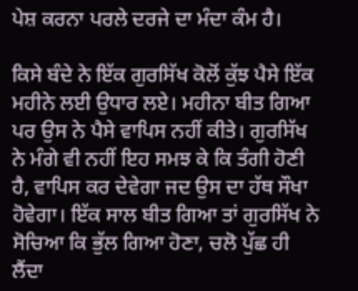ਪੇਸ਼ ਕਰਨਾ ਪਰਲੇ ਦਰਜੇ ਦਾ ਮੰਦਾ ਕੰਮ ਹੈ।

ਕਿਸੇ ਬੰਦੇ ਨੇ ਇੱਕ ਗੁਰਸਿੱਖ ਕੋਲੋਂ ਕੁੱਝ ਪੈਸੇ ਇੱਕ ਮਹੀਨੇ ਲਈ ਉਧਾਰ ਲਏ। ਮਹੀਨਾ ਬੀਤ ਗਿਆ ਪਰ ਉਸ ਨੇ ਪੈਸੇ ਵਾਪਿਸ ਨਹੀਂ ਕੀਤੇ। ਗੁਰਸਿੱਖ ਨੇ ਮੰਗੇ ਵੀ ਨਹੀਂ ਇਹ ਸਮਝ ਕੇ ਕਿ ਤੰਗੀ ਹੋਣੀ ਹੈ, ਵਾਪਿਸ ਕਰ ਦੇਵੇਗਾ ਜਦ ਉਸ ਦਾ ਹੱਥ ਸੌਖਾ ਹੋਵੇਗਾ। ਇੱਕ ਸਾਲ ਬੀਤ ਗਿਆ ਤਾਂ ਗੁਰਸਿੱਖ ਨੇ ਸੋਚਿਆ ਕਿ ਭੁੱਲ ਗਿਆ ਹੋਣਾ, ਚਲੋ ਪੁੱਛ ਹੀ ਲੈਂਦਾ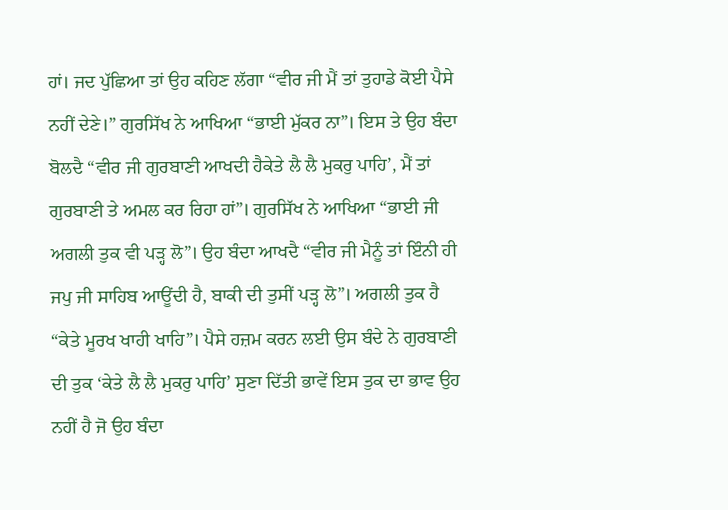ਹਾਂ। ਜਦ ਪੁੱਛਿਆ ਤਾਂ ਉਹ ਕਹਿਣ ਲੱਗਾ “ਵੀਰ ਜੀ ਮੈਂ ਤਾਂ ਤੁਹਾਡੇ ਕੋਈ ਪੈਸੇ ਨਹੀਂ ਦੇਣੇ।” ਗੁਰਸਿੱਖ ਨੇ ਆਖਿਆ “ਭਾਈ ਮੁੱਕਰ ਨਾ”। ਇਸ ਤੇ ਉਹ ਬੰਦਾ ਬੋਲਦੈ “ਵੀਰ ਜੀ ਗੁਰਬਾਣੀ ਆਖਦੀ ਹੈਕੇਤੇ ਲੈ ਲੈ ਮੁਕਰੁ ਪਾਹਿ’, ਮੈਂ ਤਾਂ ਗੁਰਬਾਣੀ ਤੇ ਅਮਲ ਕਰ ਰਿਹਾ ਹਾਂ”। ਗੁਰਸਿੱਖ ਨੇ ਆਖਿਆ “ਭਾਈ ਜੀ ਅਗਲੀ ਤੁਕ ਵੀ ਪੜ੍ਹ ਲੋ”। ਉਹ ਬੰਦਾ ਆਖਦੈ “ਵੀਰ ਜੀ ਮੈਨੂੰ ਤਾਂ ਇੰਨੀ ਹੀ ਜਪੁ ਜੀ ਸਾਹਿਬ ਆਊਂਦੀ ਹੈ, ਬਾਕੀ ਦੀ ਤੁਸੀਂ ਪੜ੍ਹ ਲੋ”। ਅਗਲੀ ਤੁਕ ਹੈ “ਕੇਤੇ ਮੂਰਖ ਖਾਹੀ ਖਾਹਿ”। ਪੈਸੇ ਹਜ਼ਮ ਕਰਨ ਲਈ ਉਸ ਬੰਦੇ ਨੇ ਗੁਰਬਾਣੀ ਦੀ ਤੁਕ ‘ਕੇਤੇ ਲੈ ਲੈ ਮੁਕਰੁ ਪਾਹਿ’ ਸੁਣਾ ਦਿੱਤੀ ਭਾਵੇਂ ਇਸ ਤੁਕ ਦਾ ਭਾਵ ਉਹ ਨਹੀਂ ਹੈ ਜੋ ਉਹ ਬੰਦਾ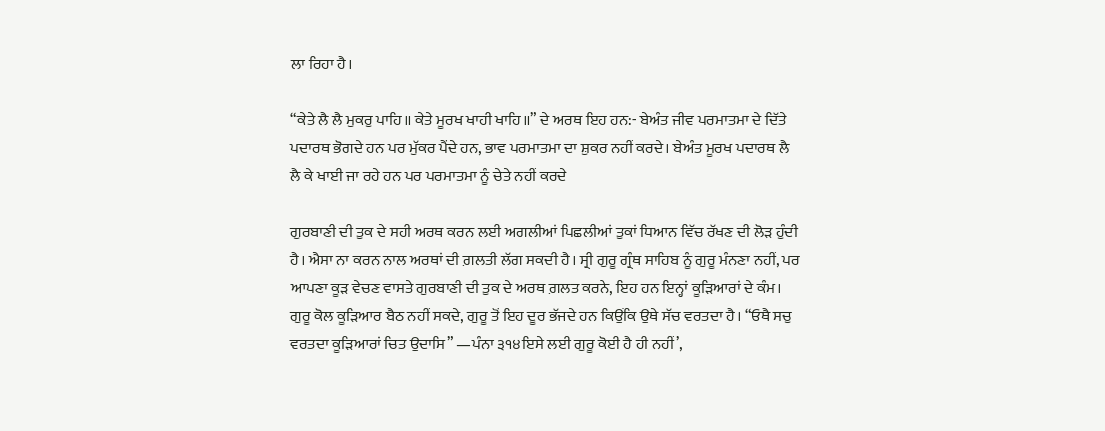ਲਾ ਰਿਹਾ ਹੈ।

“ਕੇਤੇ ਲੈ ਲੈ ਮੁਕਰੁ ਪਾਹਿ॥ ਕੇਤੇ ਮੂਰਖ ਖਾਹੀ ਖਾਹਿ॥” ਦੇ ਅਰਥ ਇਹ ਹਨ:- ਬੇਅੰਤ ਜੀਵ ਪਰਮਾਤਮਾ ਦੇ ਦਿੱਤੇ ਪਦਾਰਥ ਭੋਗਦੇ ਹਨ ਪਰ ਮੁੱਕਰ ਪੈਂਦੇ ਹਨ, ਭਾਵ ਪਰਮਾਤਮਾ ਦਾ ਸ਼ੁਕਰ ਨਹੀਂ ਕਰਦੇ। ਬੇਅੰਤ ਮੂਰਖ ਪਦਾਰਥ ਲੈ ਲੈ ਕੇ ਖਾਈ ਜਾ ਰਹੇ ਹਨ ਪਰ ਪਰਮਾਤਮਾ ਨੂੰ ਚੇਤੇ ਨਹੀਂ ਕਰਦੇ

ਗੁਰਬਾਣੀ ਦੀ ਤੁਕ ਦੇ ਸਹੀ ਅਰਥ ਕਰਨ ਲਈ ਅਗਲੀਆਂ ਪਿਛਲੀਆਂ ਤੁਕਾਂ ਧਿਆਨ ਵਿੱਚ ਰੱਖਣ ਦੀ ਲੋੜ ਹੁੰਦੀ ਹੈ। ਐਸਾ ਨਾ ਕਰਨ ਨਾਲ ਅਰਥਾਂ ਦੀ ਗ਼ਲਤੀ ਲੱਗ ਸਕਦੀ ਹੈ। ਸ੍ਰੀ ਗੁਰੂ ਗ੍ਰੰਥ ਸਾਹਿਬ ਨੂੰ ਗੁਰੂ ਮੰਨਣਾ ਨਹੀਂ, ਪਰ ਆਪਣਾ ਕੂੜ ਵੇਚਣ ਵਾਸਤੇ ਗੁਰਬਾਣੀ ਦੀ ਤੁਕ ਦੇ ਅਰਥ ਗ਼ਲਤ ਕਰਨੇ, ਇਹ ਹਨ ਇਨ੍ਹਾਂ ਕੂੜਿਆਰਾਂ ਦੇ ਕੰਮ। ਗੁਰੂ ਕੋਲ ਕੂੜਿਆਰ ਬੈਠ ਨਹੀਂ ਸਕਦੇ, ਗੁਰੂ ਤੋਂ ਇਹ ਦੂਰ ਭੱਜਦੇ ਹਨ ਕਿਉਂਕਿ ਉਥੇ ਸੱਚ ਵਰਤਦਾ ਹੈ। “ਓਥੈ ਸਚੁ ਵਰਤਦਾ ਕੂੜਿਆਰਾਂ ਚਿਤ ਉਦਾਸਿ” —ਪੰਨਾ ੩੧੪ਇਸੇ ਲਈ ਗੁਰੂ ਕੋਈ ਹੈ ਹੀ ਨਹੀਂ’,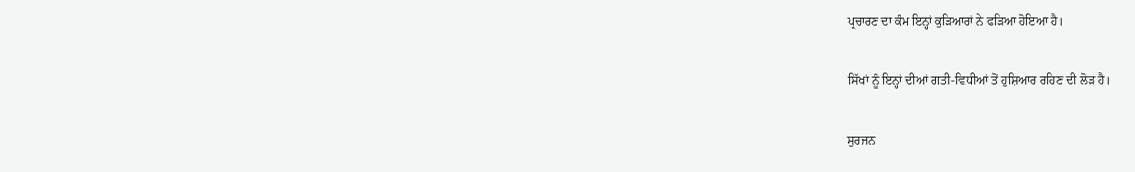ਪ੍ਰਚਾਰਣ ਦਾ ਕੰਮ ਇਨ੍ਹਾਂ ਕੁੜਿਆਰਾਂ ਨੇ ਫੜਿਆ ਹੋਇਆ ਹੈ।

ਸਿੱਖਾਂ ਨੂੰ ਇਨ੍ਹਾਂ ਦੀਆਂ ਗਤੀ-ਵਿਧੀਆਂ ਤੋਂ ਹੁਸ਼ਿਆਰ ਰਹਿਣ ਦੀ ਲੋੜ ਹੈ।

ਸੁਰਜਨ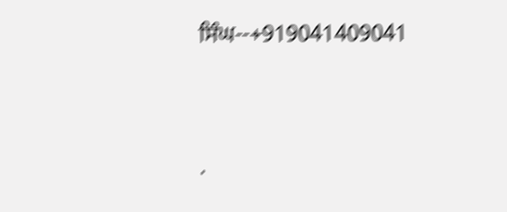ਸਿੰਘ--+919041409041




.